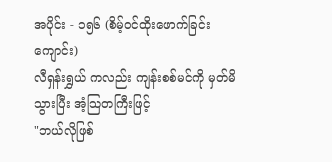အပိုင်း - ၁၅၆ (စိမ့်ဝင်ထိုးဖောက်ခြင်းကျောင်း)
လီရှန်းရွှယ် ကလည်း ကျန်းစစ်မင်ကို မှတ်မိသွားပြီး အံ့သြတကြီးဖြင့်
"ဘယ်လိုဖြစ်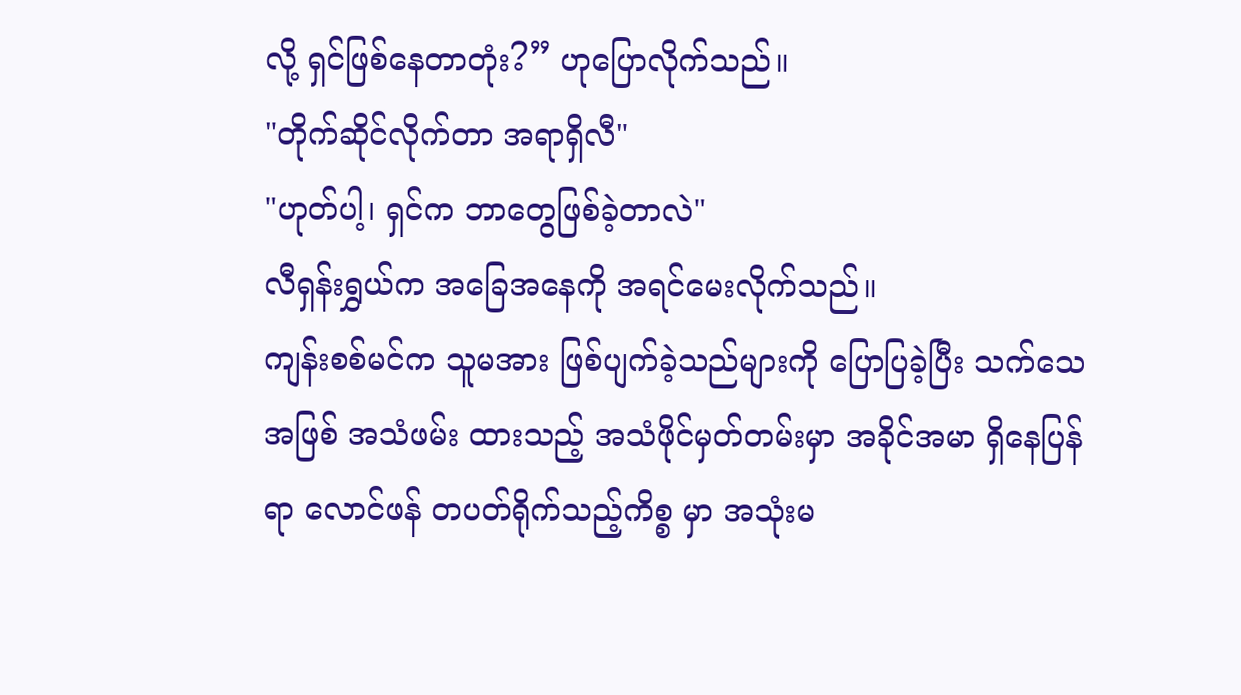လို့ ရှင်ဖြစ်နေတာတုံး?” ဟုပြောလိုက်သည်။
"တိုက်ဆိုင်လိုက်တာ အရာရှိလီ"
"ဟုတ်ပါ့၊ ရှင်က ဘာတွေဖြစ်ခဲ့တာလဲ"
လီရှန်းရွှယ်က အခြေအနေကို အရင်မေးလိုက်သည်။
ကျန်းစစ်မင်က သူမအား ဖြစ်ပျက်ခဲ့သည်များကို ပြောပြခဲ့ပြီး သက်သေအဖြစ် အသံဖမ်း ထားသည့် အသံဖိုင်မှတ်တမ်းမှာ အခိုင်အမာ ရှိနေပြန်ရာ လောင်ဖန် တပတ်ရိုက်သည့်ကိစ္စ မှာ အသုံးမ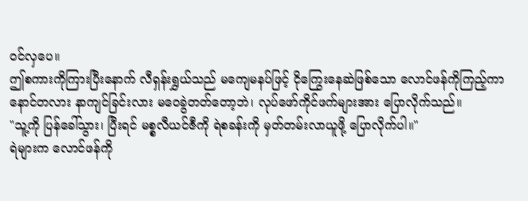ဝင်လှပေ။
ဤစကားကိုကြားပြီးနောက် လီရှန်းရွှယ်သည် မကျေမနပ်ဖြင့် ငိုကြွေးနေဆဲဖြစ်သော လောင်ဖန်ကိုကြည့်ကာ နောင်တလား နာကျင်ခြင်းလား မဝေခွဲတတ်တော့ဘဲ၊ လုပ်ဖော်ကိုင်ဖက်များအား ပြောလိုက်သည်။
"သူ့ကို ပြန်ခေါ်သွား၊ ပြီးရင် မစ္စလီယင်ဇီကို ရဲစခန်းကို မှတ်တမ်းလာယူဖို့ ပြောလိုက်ပါ။"
ရဲများက လောင်ဖန်ကို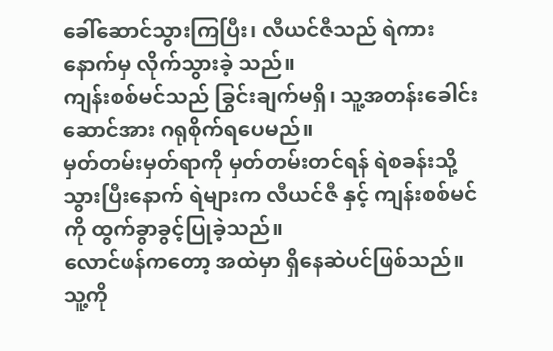ခေါ်ဆောင်သွားကြပြီး၊ လီယင်ဇီသည် ရဲကား နောက်မှ လိုက်သွားခဲ့ သည်။
ကျန်းစစ်မင်သည် ခြွင်းချက်မရှိ၊ သူ့အတန်းခေါင်းဆောင်အား ဂရုစိုက်ရပေမည်။
မှတ်တမ်းမှတ်ရာကို မှတ်တမ်းတင်ရန် ရဲစခန်းသို့သွားပြီးနောက် ရဲများက လီယင်ဇီ နှင့် ကျန်းစစ်မင်ကို ထွက်ခွာခွင့်ပြုခဲ့သည်။
လောင်ဖန်ကတော့ အထဲမှာ ရှိနေဆဲပင်ဖြစ်သည်။
သူ့ကို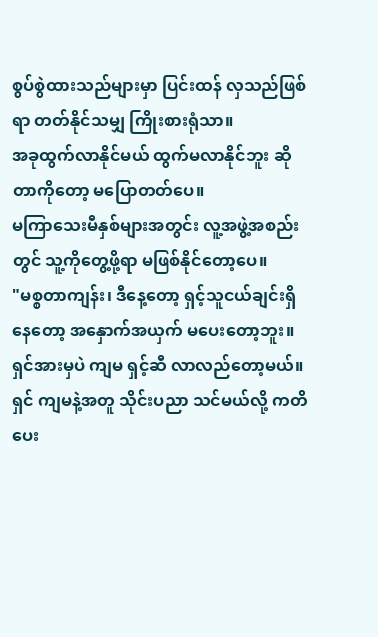စွပ်စွဲထားသည်များမှာ ပြင်းထန် လှသည်ဖြစ်ရာ တတ်နိုင်သမျှ ကြိုးစားရုံသာ။
အခုထွက်လာနိုင်မယ် ထွက်မလာနိုင်ဘူး ဆိုတာကိုတော့ မပြောတတ်ပေ။
မကြာသေးမီနှစ်များအတွင်း လူ့အဖွဲ့အစည်းတွင် သူ့ကိုတွေ့ဖို့ရာ မဖြစ်နိုင်တော့ပေ။
"မစ္စတာကျန်း၊ ဒီနေ့တော့ ရှင့်သူငယ်ချင်းရှိနေတော့ အနှောက်အယှက် မပေးတော့ဘူး။ ရှင်အားမှပဲ ကျမ ရှင့်ဆီ လာလည်တော့မယ်။ ရှင် ကျမနဲ့အတူ သိုင်းပညာ သင်မယ်လို့ ကတိပေး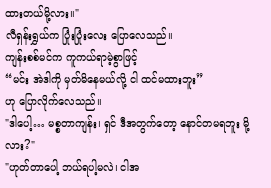ထားတယ်မို့လား။"
လီရှန်းရွှယ်က ပြုံးပြုံးလေး ပြောလေသည်။
ကျန်းစစ်မင်က ကူကယ်ရာမဲ့စွာဖြင့်
“မင်း အဲဒါကို မှတ်မိနေမယ်လို့ ငါ ထင်မထားဘူး”
ဟု ပြောလိုက်လေသည်။
"ဒါပေါ့… မစ္စတာကျန်း၊ ရှင် ဒီအတွက်တော့ နောင်တမရဘူး မို့လား?"
"ဟုတ်တာပေါ့ ဘယ်ရပါ့မလဲ၊ ငါအ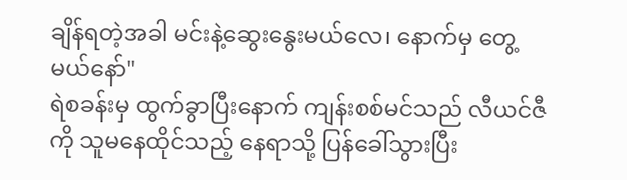ချိန်ရတဲ့အခါ မင်းနဲ့ဆွေးနွေးမယ်လေ၊ နောက်မှ တွေ့မယ်နော်"
ရဲစခန်းမှ ထွက်ခွာပြီးနောက် ကျန်းစစ်မင်သည် လီယင်ဇီကို သူမနေထိုင်သည့် နေရာသို့ ပြန်ခေါ်သွားပြီး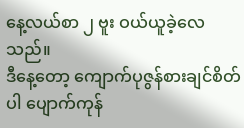နေ့လယ်စာ ၂ ဗူး ဝယ်ယူခဲ့လေသည်။
ဒီနေ့တော့ ကျောက်ပုဇွန်စားချင်စိတ်ပါ ပျောက်ကုန်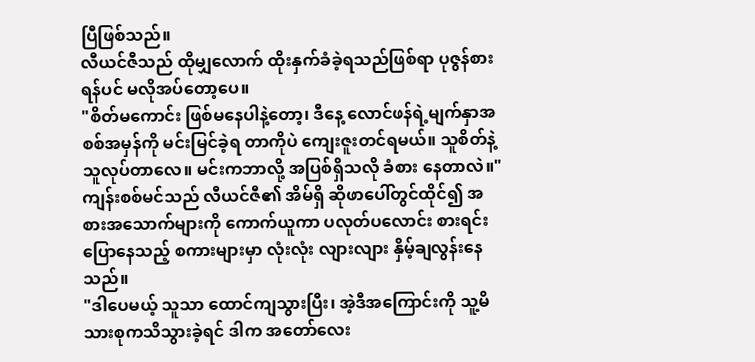ပြီဖြစ်သည်။
လီယင်ဇီသည် ထိုမျှလောက် ထိုးနှက်ခံခဲ့ရသည်ဖြစ်ရာ ပုဇွန်စားရန်ပင် မလိုအပ်တော့ပေ။
"စိတ်မကောင်း ဖြစ်မနေပါနဲ့တော့၊ ဒီနေ့ လောင်ဖန်ရဲ့မျက်နှာအစစ်အမှန်ကို မင်းမြင်ခဲ့ရ တာကိုပဲ ကျေးဇူးတင်ရမယ်။ သူစိတ်နဲ့သူလုပ်တာလေ။ မင်းကဘာလို့ အပြစ်ရှိသလို ခံစား နေတာလဲ။"
ကျန်းစစ်မင်သည် လီယင်ဇီ၏ အိမ်ရှိ ဆိုဖာပေါ်တွင်ထိုင်၍ အစားအသောက်များကို ကောက်ယူကာ ပလုတ်ပလောင်း စားရင်း ပြောနေသည့် စကားများမှာ လုံးလုံး လျားလျား နှိမ့်ချလွန်းနေသည်။
"ဒါပေမယ့် သူသာ ထောင်ကျသွားပြီး၊ အဲ့ဒီအကြောင်းကို သူ့မိသားစုကသိသွားခဲ့ရင် ဒါက အတော်လေး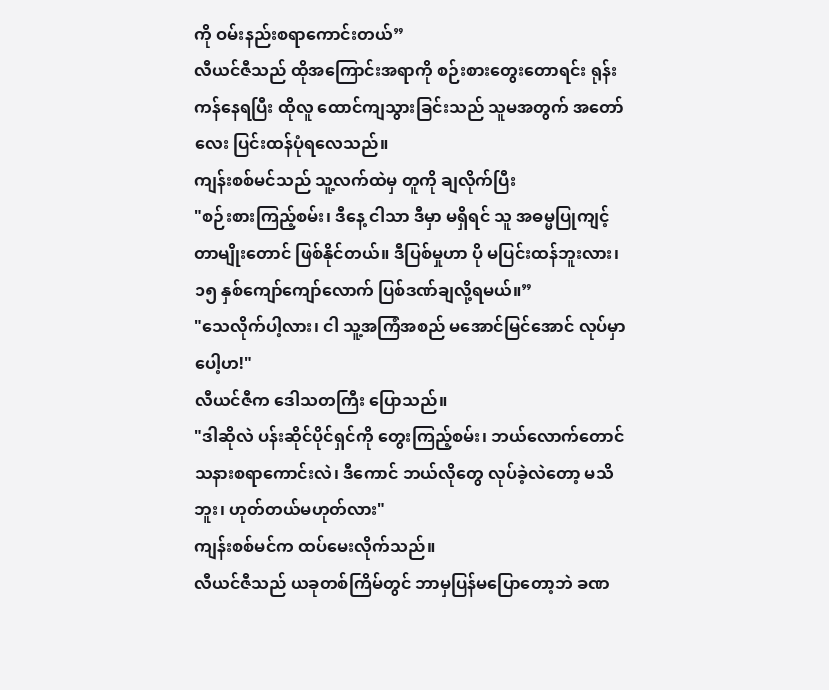ကို ဝမ်းနည်းစရာကောင်းတယ်”
လီယင်ဇီသည် ထိုအကြောင်းအရာကို စဉ်းစားတွေးတောရင်း ရုန်းကန်နေရပြီး ထိုလူ ထောင်ကျသွားခြင်းသည် သူမအတွက် အတော်လေး ပြင်းထန်ပုံရလေသည်။
ကျန်းစစ်မင်သည် သူ့လက်ထဲမှ တူကို ချလိုက်ပြီး
"စဉ်းစားကြည့်စမ်း၊ ဒီနေ့ ငါသာ ဒီမှာ မရှိရင် သူ အဓမ္မပြုကျင့်တာမျိုးတောင် ဖြစ်နိုင်တယ်။ ဒီပြစ်မှုဟာ ပို မပြင်းထန်ဘူးလား၊ ၁၅ နှစ်ကျော်ကျော်လောက် ပြစ်ဒဏ်ချလို့ရမယ်။”
"သေလိုက်ပါ့လား၊ ငါ သူ့အကြံအစည် မအောင်မြင်အောင် လုပ်မှာပေါ့ဟ!"
လီယင်ဇီက ဒေါသတကြီး ပြောသည်။
"ဒါဆိုလဲ ပန်းဆိုင်ပိုင်ရှင်ကို တွေးကြည့်စမ်း၊ ဘယ်လောက်တောင် သနားစရာကောင်းလဲ၊ ဒီကောင် ဘယ်လိုတွေ လုပ်ခဲ့လဲတော့ မသိဘူး၊ ဟုတ်တယ်မဟုတ်လား"
ကျန်းစစ်မင်က ထပ်မေးလိုက်သည်။
လီယင်ဇီသည် ယခုတစ်ကြိမ်တွင် ဘာမှပြန်မပြောတော့ဘဲ ခဏ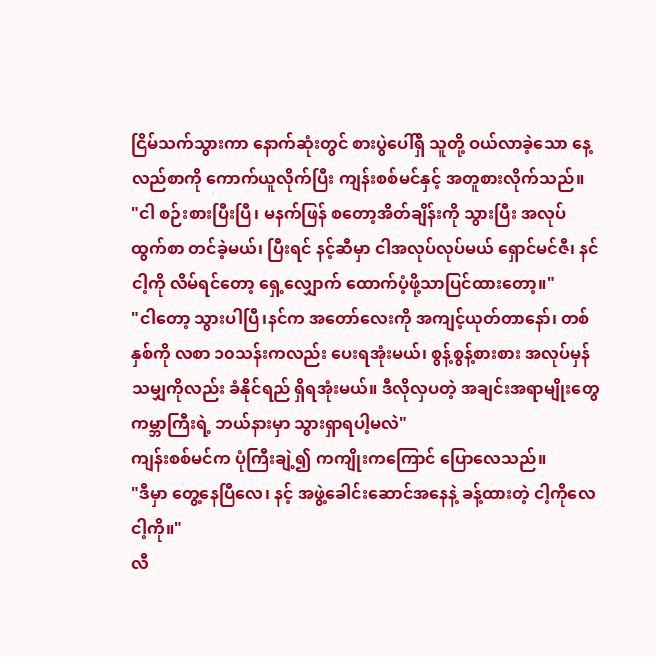ငြိမ်သက်သွားကာ နောက်ဆုံးတွင် စားပွဲပေါ်ရှိ သူတို့ ဝယ်လာခဲ့သော နေ့လည်စာကို ကောက်ယူလိုက်ပြီး ကျန်းစစ်မင်နှင့် အတူစားလိုက်သည်။
"ငါ စဉ်းစားပြီးပြီ၊ မနက်ဖြန် စတော့အိတ်ချိန်းကို သွားပြီး အလုပ်ထွက်စာ တင်ခဲ့မယ်၊ ပြီးရင် နင့်ဆီမှာ ငါအလုပ်လုပ်မယ် ရှောင်မင်ဇီ၊ နင်ငါ့ကို လိမ်ရင်တော့ ရှေ့လျှောက် ထောက်ပံ့ဖို့သာပြင်ထားတော့။"
"ငါတော့ သွားပါပြီ၊နင်က အတော်လေးကို အကျင့်ယုတ်တာနော်၊ တစ်နှစ်ကို လစာ ၁၀သန်းကလည်း ပေးရအုံးမယ်၊ စွန့်စွန့်စားစား အလုပ်မှန်သမျှကိုလည်း ခံနိုင်ရည် ရှိရအုံးမယ်။ ဒီလိုလှပတဲ့ အချင်းအရာမျိုးတွေ ကမ္ဘာကြီးရဲ့ ဘယ်နားမှာ သွားရှာရပါ့မလဲ"
ကျန်းစစ်မင်က ပုံကြီးချဲ့၍ ကကျိုးကကြောင် ပြောလေသည်။
"ဒီမှာ တွေ့နေပြီလေ၊ နင့် အဖွဲ့ခေါင်းဆောင်အနေနဲ့ ခန့်ထားတဲ့ ငါ့ကိုလေ ငါ့ကို။"
လီ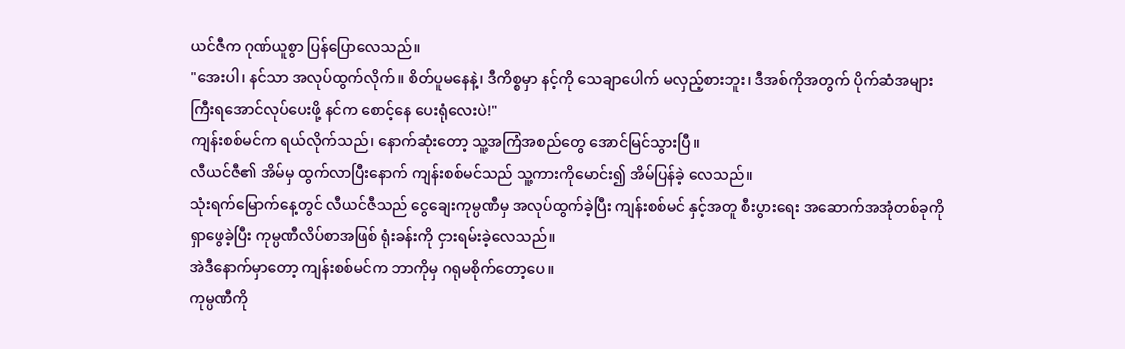ယင်ဇီက ဂုဏ်ယူစွာ ပြန်ပြောလေသည်။
"အေးပါ၊ နင်သာ အလုပ်ထွက်လိုက်။ စိတ်ပူမနေနဲ့၊ ဒီကိစ္စမှာ နင့်ကို သေချာပေါက် မလှည့်စားဘူး၊ ဒီအစ်ကိုအတွက် ပိုက်ဆံအများကြီးရအောင်လုပ်ပေးဖို့ နင်က စောင့်နေ ပေးရုံလေးပဲ!"
ကျန်းစစ်မင်က ရယ်လိုက်သည်၊ နောက်ဆုံးတော့ သူ့အကြံအစည်တွေ အောင်မြင်သွားပြီ။
လီယင်ဇီ၏ အိမ်မှ ထွက်လာပြီးနောက် ကျန်းစစ်မင်သည် သူ့ကားကိုမောင်း၍ အိမ်ပြန်ခဲ့ လေသည်။
သုံးရက်မြောက်နေ့တွင် လီယင်ဇီသည် ငွေချေးကုမ္ပဏီမှ အလုပ်ထွက်ခဲ့ပြီး ကျန်းစစ်မင် နှင့်အတူ စီးပွားရေး အဆောက်အအုံတစ်ခုကို ရှာဖွေခဲ့ပြီး ကုမ္ပဏီလိပ်စာအဖြစ် ရုံးခန်းကို ငှားရမ်းခဲ့လေသည်။
အဲဒီနောက်မှာတော့ ကျန်းစစ်မင်က ဘာကိုမှ ဂရုမစိုက်တော့ပေ။
ကုမ္ပဏီကို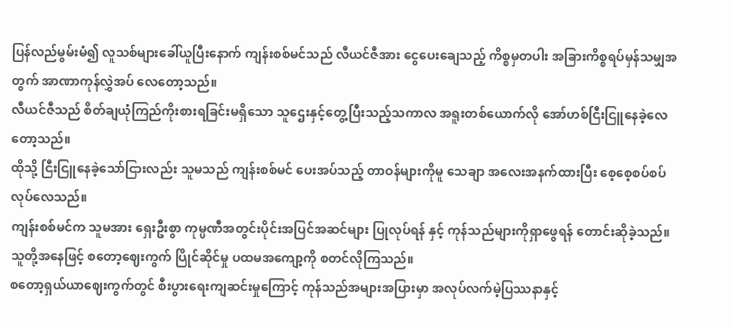ပြန်လည်မွမ်းမံ၍ လူသစ်များခေါ်ယူပြီးနောက် ကျန်းစစ်မင်သည် လီယင်ဇီအား ငွေပေးချေသည့် ကိစ္စမှတပါး အခြားကိစ္စရပ်မှန်သမျှအတွက် အာဏာကုန်လွှဲအပ် လေတော့သည်။
လီယင်ဇီသည် စိတ်ချယုံကြည်ကိုးစားရခြင်းမရှိသော သူဌေးနှင့်တွေ့ပြီးသည့်သကာလ အရူးတစ်ယောက်လို အော်ဟစ်ငြီးငြူနေခဲ့လေတော့သည်။
ထိုသို့ ငြီးငြူနေခဲ့သော်ငြားလည်း သူမသည် ကျန်းစစ်မင် ပေးအပ်သည့် တာဝန်များကိုမူ သေချာ အလေးအနက်ထားပြီး စေ့စေ့စပ်စပ်လုပ်လေသည်။
ကျန်းစစ်မင်က သူမအား ရှေးဦးစွာ ကုမ္ပဏီအတွင်းပိုင်းအပြင်အဆင်များ ပြုလုပ်ရန် နှင့် ကုန်သည်များကိုရှာဖွေရန် တောင်းဆိုခဲ့သည်။
သူတို့အနေဖြင့် စတော့ဈေးကွက် ပြိုင်ဆိုင်မှု ပထမအကျော့ကို စတင်လိုကြသည်။
စတော့ရှယ်ယာဈေးကွက်တွင် စီးပွားရေးကျဆင်းမှုကြောင့် ကုန်သည်အများအပြားမှာ အလုပ်လက်မဲ့ပြဿနာနှင့်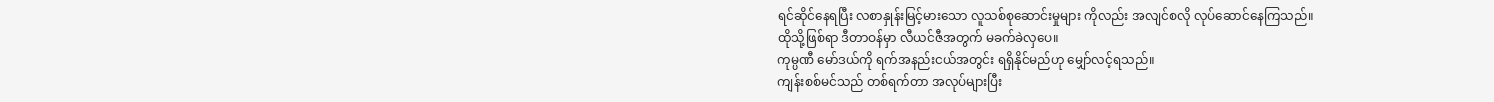ရင်ဆိုင်နေရပြီး လစာနှုန်းမြင့်မားသော လူသစ်စုဆောင်းမှုများ ကိုလည်း အလျင်စလို လုပ်ဆောင်နေကြသည်။
ထိုသို့ဖြစ်ရာ ဒီတာဝန်မှာ လီယင်ဇီအတွက် မခက်ခဲလှပေ။
ကုမ္ပဏီ မော်ဒယ်ကို ရက်အနည်းငယ်အတွင်း ရရှိနိုင်မည်ဟု မျှော်လင့်ရသည်။
ကျန်းစစ်မင်သည် တစ်ရက်တာ အလုပ်များပြီး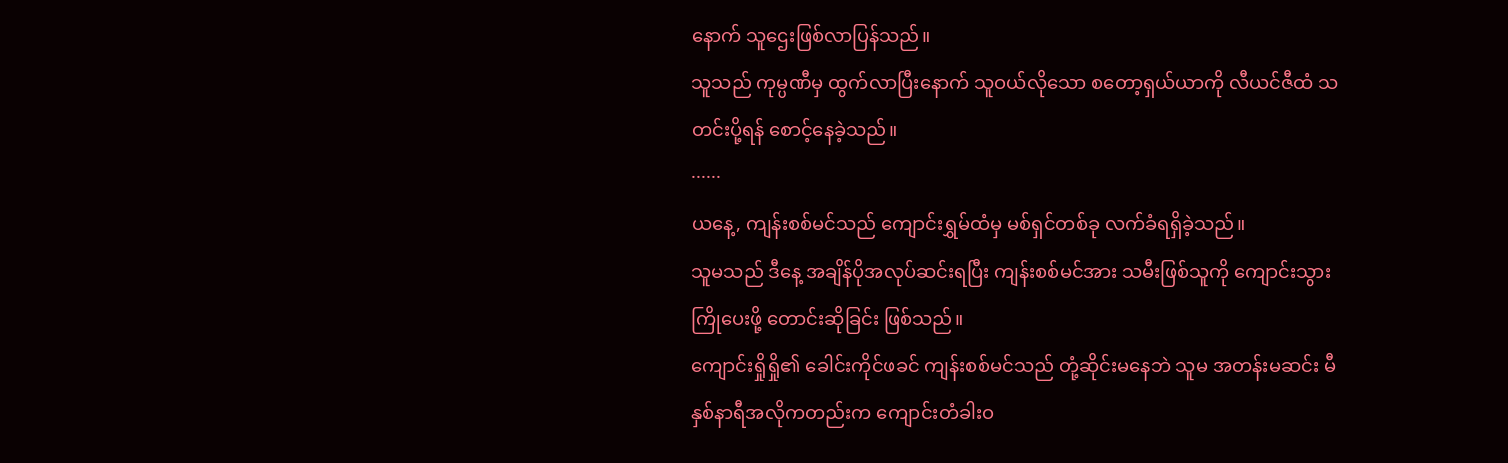နောက် သူဌေးဖြစ်လာပြန်သည်။
သူသည် ကုမ္ပဏီမှ ထွက်လာပြီးနောက် သူဝယ်လိုသော စတော့ရှယ်ယာကို လီယင်ဇီထံ သတင်းပို့ရန် စောင့်နေခဲ့သည်။
······
ယနေ့, ကျန်းစစ်မင်သည် ကျောင်းရွှမ်ထံမှ မစ်ရှင်တစ်ခု လက်ခံရရှိခဲ့သည်။
သူမသည် ဒီနေ့ အချိန်ပိုအလုပ်ဆင်းရပြီး ကျန်းစစ်မင်အား သမီးဖြစ်သူကို ကျောင်းသွားကြိုပေးဖို့ တောင်းဆိုခြင်း ဖြစ်သည်။
ကျောင်းရှိုရှို၏ ခေါင်းကိုင်ဖခင် ကျန်းစစ်မင်သည် တုံ့ဆိုင်းမနေဘဲ သူမ အတန်းမဆင်း မီ နှစ်နာရီအလိုကတည်းက ကျောင်းတံခါးဝ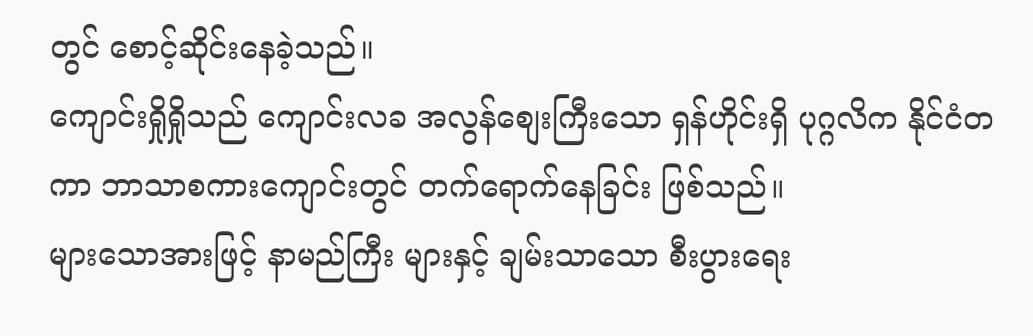တွင် စောင့်ဆိုင်းနေခဲ့သည်။
ကျောင်းရှိုရှိုသည် ကျောင်းလခ အလွန်စျေးကြီးသော ရှန်ဟိုင်းရှိ ပုဂ္ဂလိက နိုင်ငံတကာ ဘာသာစကားကျောင်းတွင် တက်ရောက်နေခြင်း ဖြစ်သည်။
များသောအားဖြင့် နာမည်ကြီး များနှင့် ချမ်းသာသော စီးပွားရေး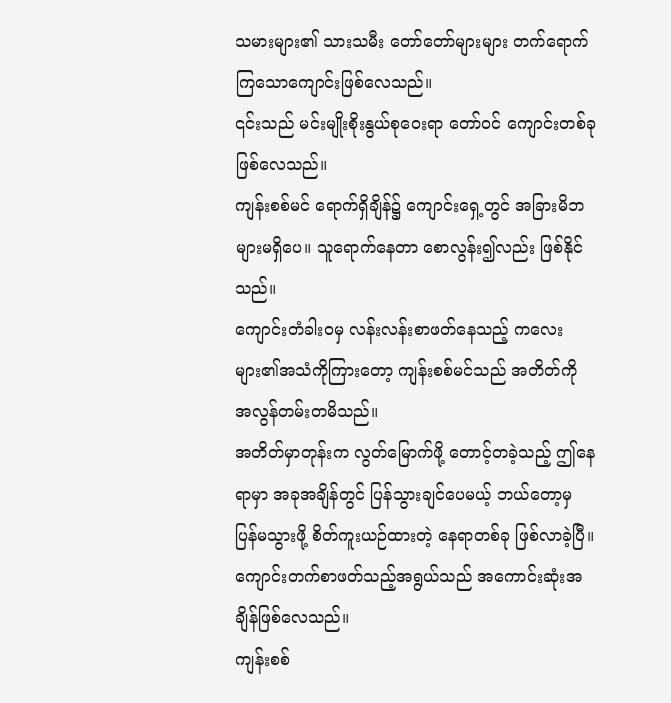သမားများ၏ သားသမီး တော်တော်များများ တက်ရောက် ကြသောကျောင်းဖြစ်လေသည်။
၎င်းသည် မင်းမျိုးစိုးနွယ်စုဝေးရာ တော်ဝင် ကျောင်းတစ်ခု ဖြစ်လေသည်။
ကျန်းစစ်မင် ရောက်ရှိချိန်၌ ကျောင်းရှေ့တွင် အခြားမိဘများမရှိပေ။ သူရောက်နေတာ စောလွန်း၍လည်း ဖြစ်နိုင်သည်။
ကျောင်းတံခါးဝမှ လန်းလန်းစာဖတ်နေသည့် ကလေးများ၏အသံကိုကြားတော့ ကျန်းစစ်မင်သည် အတိတ်ကို အလွန်တမ်းတမိသည်။
အတိတ်မှာတုန်းက လွတ်မြောက်ဖို့ တောင့်တခဲ့သည့် ဤနေရာမှာ အခုအချိန်တွင် ပြန်သွားချင်ပေမယ့် ဘယ်တော့မှ ပြန်မသွားဖို့ စိတ်ကူးယဉ်ထားတဲ့ နေရာတစ်ခု ဖြစ်လာခဲ့ပြီ။
ကျောင်းတက်စာဖတ်သည့်အရွယ်သည် အကောင်းဆုံးအချိန်ဖြစ်လေသည်။
ကျန်းစစ်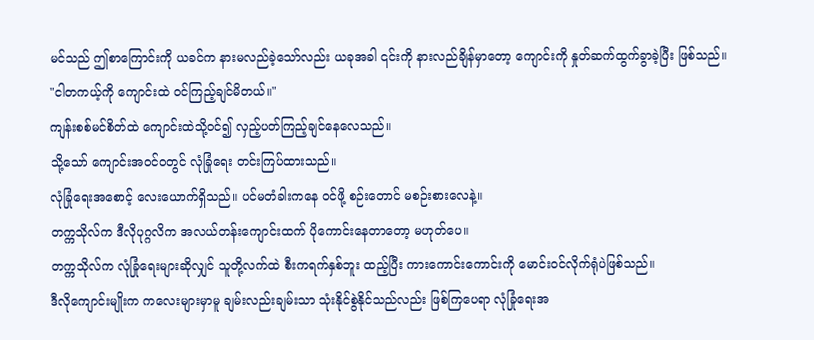မင်သည် ဤစာကြောင်းကို ယခင်က နားမလည်ခဲ့သော်လည်း ယခုအခါ ၎င်းကို နားလည်ချိန်မှာတော့ ကျောင်းကို နှုတ်ဆက်ထွက်ခွာခဲ့ပြီး ဖြစ်သည်။
"ငါတကယ့်ကို ကျောင်းထဲ ဝင်ကြည့်ချင်မိတယ်။"
ကျန်းစစ်မင်စိတ်ထဲ ကျောင်းထဲသို့ဝင်၍ လှည့်ပတ်ကြည့်ချင်နေလေသည်။
သို့သော် ကျောင်းအ၀င်ဝတွင် လုံခြုံရေး တင်းကြပ်ထားသည်။
လုံခြုံရေးအစောင့် လေးယောက်ရှိသည်။ ပင်မတံခါးကနေ ဝင်ဖို့ စဉ်းတောင် မစဉ်းစားလေနဲ့။
တက္ကသိုလ်က ဒီလိုပုဂ္ဂလိက အလယ်တန်းကျောင်းထက် ပိုကောင်းနေတာတော့ မဟုတ်ပေ။
တက္ကသိုလ်က လုံခြုံရေးများဆိုလျှင် သူတို့လက်ထဲ စီးကရက်နှစ်ဘူး ထည့်ပြီး ကားကောင်းကောင်းကို မောင်းဝင်လိုက်ရုံပဲဖြစ်သည်။
ဒီလိုကျောင်းမျိုးက ကလေးများမှာမူ ချမ်းလည်းချမ်းသာ သုံးနိုင်စွဲနိုင်သည်လည်း ဖြစ်ကြပေရာ လုံခြုံရေးအ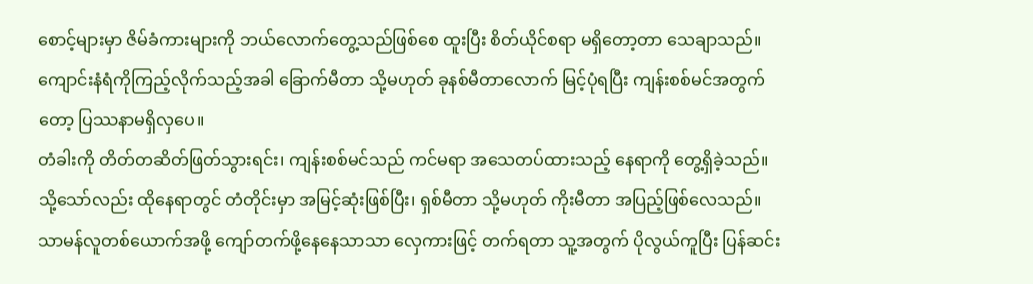စောင့်များမှာ ဇိမ်ခံကားများကို ဘယ်လောက်တွေ့သည်ဖြစ်စေ ထူးပြီး စိတ်ယိုင်စရာ မရှိတော့တာ သေချာသည်။
ကျောင်းနံရံကိုကြည့်လိုက်သည့်အခါ ခြောက်မီတာ သို့မဟုတ် ခုနစ်မီတာလောက် မြင့်ပုံရပြီး ကျန်းစစ်မင်အတွက်တော့ ပြဿနာမရှိလှပေ။
တံခါးကို တိတ်တဆိတ်ဖြတ်သွားရင်း၊ ကျန်းစစ်မင်သည် ကင်မရာ အသေတပ်ထားသည့် နေရာကို တွေ့ရှိခဲ့သည်။
သို့သော်လည်း ထိုနေရာတွင် တံတိုင်းမှာ အမြင့်ဆုံးဖြစ်ပြီး၊ ရှစ်မီတာ သို့မဟုတ် ကိုးမီတာ အပြည့်ဖြစ်လေသည်။
သာမန်လူတစ်ယောက်အဖို့ ကျော်တက်ဖို့နေနေသာသာ လှေကားဖြင့် တက်ရတာ သူ့အတွက် ပိုလွယ်ကူပြီး ပြန်ဆင်း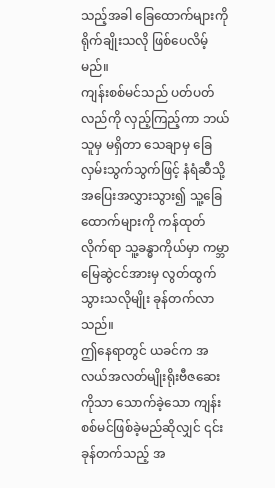သည့်အခါ ခြေထောက်များကို ရိုက်ချိုးသလို ဖြစ်ပေလိမ့်မည်။
ကျန်းစစ်မင်သည် ပတ်ပတ်လည်ကို လှည့်ကြည့်ကာ ဘယ်သူမှ မရှိတာ သေချာမှ ခြေလှမ်းသွက်သွက်ဖြင့် နံရံဆီသို့ အပြေးအလွှားသွား၍ သူ့ခြေထောက်များကို ကန်ထုတ်လိုက်ရာ သူ့ခန္ဓာကိုယ်မှာ ကမ္ဘာမြေဆွဲငင်အားမှ လွတ်ထွက်သွားသလိုမျိုး ခုန်တက်လာသည်။
ဤနေရာတွင် ယခင်က အလယ်အလတ်မျိုးရိုးဗီဇဆေးကိုသာ သောက်ခဲ့သော ကျန်းစစ်မင်ဖြစ်ခဲ့မည်ဆိုလျှင် ၎င်းခုန်တက်သည့် အ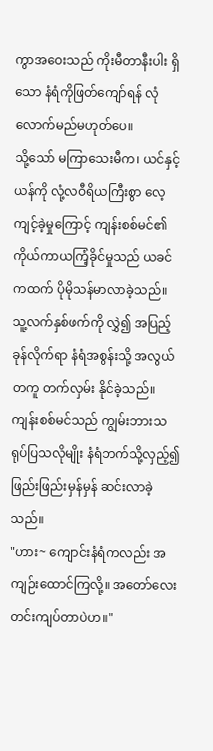ကွာအဝေးသည် ကိုးမီတာနီးပါး ရှိသော နံရံကိုဖြတ်ကျော်ရန် လုံလောက်မည်မဟုတ်ပေ။
သို့သော် မကြာသေးမီက၊ ယင်နှင့်ယန်ကို လုံ့လဝီရိယကြီးစွာ လေ့ကျင့်ခဲ့မှုကြောင့် ကျန်းစစ်မင်၏ ကိုယ်ကာယကြံ့ခိုင်မှုသည် ယခင်ကထက် ပိုမိုသန်မာလာခဲ့သည်။
သူ့လက်နှစ်ဖက်ကို လွှဲ၍ အပြည့်ခုန်လိုက်ရာ နံရံအစွန်းသို့ အလွယ်တကူ တက်လှမ်း နိုင်ခဲ့သည်။
ကျန်းစစ်မင်သည် ကျွမ်းဘားသရုပ်ပြသလိုမျိုး နံရံဘက်သို့လှည့်၍ ဖြည်းဖြည်းမှန်မှန် ဆင်းလာခဲ့သည်။
"ဟား~ ကျောင်းနံရံကလည်း အကျဉ်းထောင်ကြလို့။ အတော်လေး တင်းကျပ်တာပဲဟ။"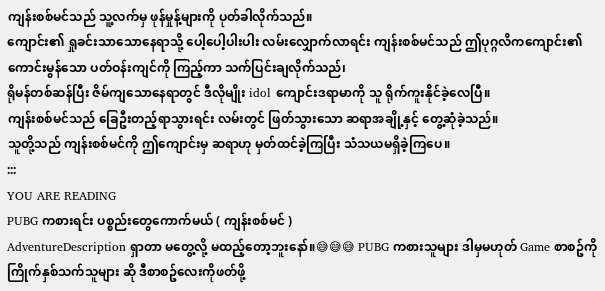ကျန်းစစ်မင်သည် သူ့လက်မှ ဖုန်မှုန့်များကို ပုတ်ခါလိုက်သည်။
ကျောင်း၏ ရှုခင်းသာသောနေရာသို့ ပေါ့ပေါ့ပါးပါး လမ်းလျှောက်လာရင်း ကျန်းစစ်မင်သည် ဤပုဂ္ဂလိကကျောင်း၏ ကောင်းမွန်သော ပတ်ဝန်းကျင်ကို ကြည့်ကာ သက်ပြင်းချလိုက်သည်၊
ရိုမန်တစ်ဆန်ပြီး ဇိမ်ကျသောနေရာတွင် ဒီလိုမျိုး idol ကျောင်းဒရာမာကို သူ ရိုက်ကူးနိုင်ခဲ့လေပြီ။
ကျန်းစစ်မင်သည် ခြေဦးတည့်ရာသွားရင်း လမ်းတွင် ဖြတ်သွားသော ဆရာအချို့နှင့် တွေ့ဆုံခဲ့သည်။
သူတို့သည် ကျန်းစစ်မင်ကို ဤကျောင်းမှ ဆရာဟု မှတ်ထင်ခဲ့ကြပြီး သံသယမရှိခဲ့ကြပေ။
:::
YOU ARE READING
PUBG ကစားရင်း ပစ္စည်းတွေကောက်မယ် ( ကျန်းစစ်မင် )
AdventureDescription ရှာတာ မတွေ့လို့ မထည့်တော့ဘူးနော်။😅😅😅 PUBG ကစားသူများ ဒါမှမဟုတ် Game စာစဥ်ကိုကြိုက်နှစ်သက်သူများ ဆို ဒီစာစဥ်လေးကိုဖတ်ဖို့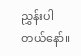ညွှန်းပါတယ်နော်။